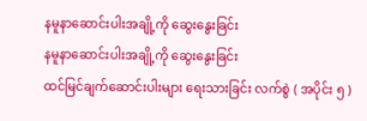နမူနာဆောင်းပါးအချို့ကို ဆွေးနွေးခြင်း
နမူနာဆောင်းပါးအချို့ကို ဆွေးနွေးခြင်း
ထင်မြင်ချက်ဆောင်းပါးများ ရေးသားခြင်း လက်စွဲ ( အပိုင်း ၅ )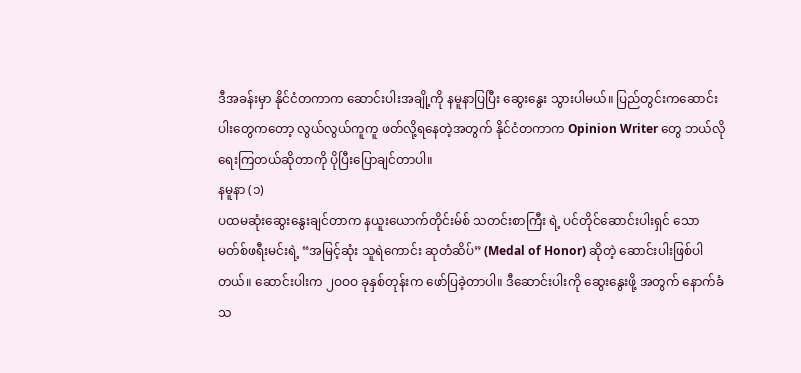ဒီအခန်းမှာ နိုင်ငံတကာက ဆောင်းပါးအချို့ကို နမူနာပြပြီး ဆွေးနွေး သွားပါမယ်။ ပြည်တွင်းကဆောင်းပါးတွေကတော့ လွယ်လွယ်ကူကူ ဖတ်လို့ရနေတဲ့အတွက် နိုင်ငံတကာက Opinion Writer တွေ ဘယ်လို ရေးကြတယ်ဆိုတာကို ပိုပြီးပြောချင်တာပါ။
နမူနာ (၁)
ပထမဆုံးဆွေးနွေးချင်တာက နယူးယောက်တိုင်းမ်စ် သတင်းစာကြီး ရဲ့ ပင်တိုင်ဆောင်းပါးရှင် သောမတ်စ်ဖရီးမင်းရဲ့ “အမြင့်ဆုံး သူရဲကောင်း ဆုတံဆိပ်” (Medal of Honor) ဆိုတဲ့ ဆောင်းပါးဖြစ်ပါတယ်။ ဆောင်းပါးက ၂ဝဝဝ ခုနှစ်တုန်းက ဖော်ပြခဲ့တာပါ။ ဒီဆောင်းပါးကို ဆွေးနွေးဖို့ အတွက် နောက်ခံသ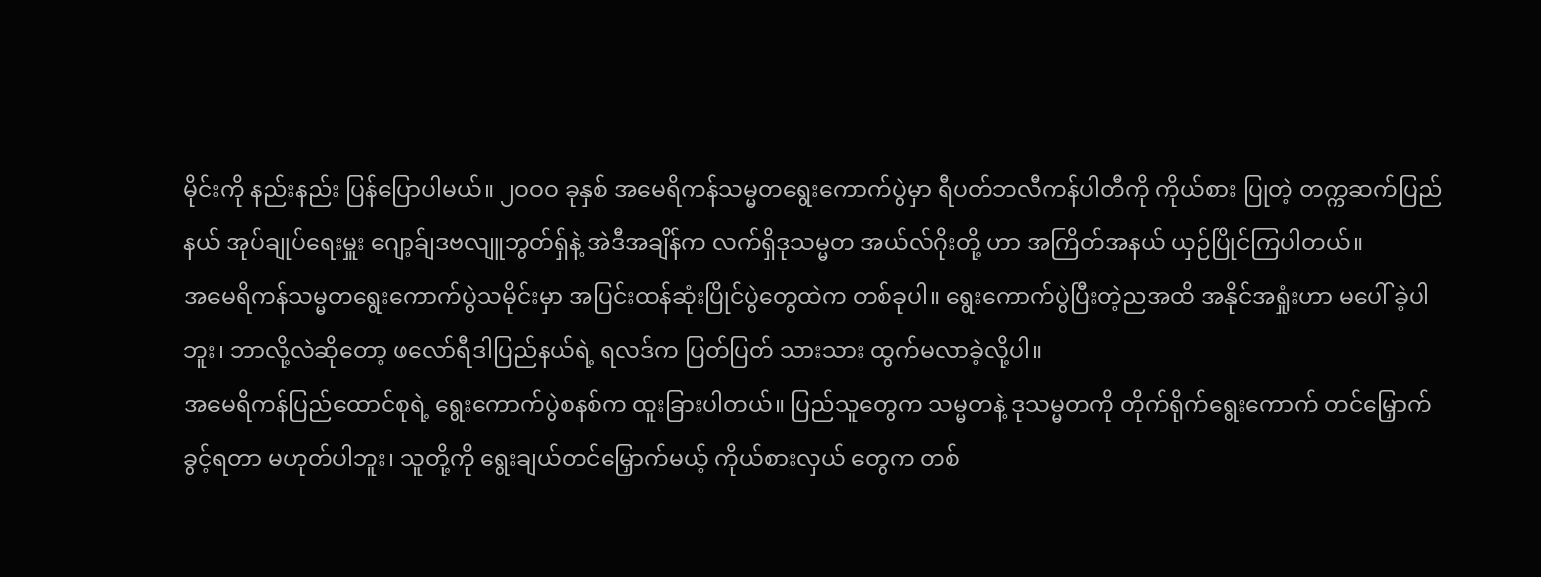မိုင်းကို နည်းနည်း ပြန်ပြောပါမယ်။ ၂ဝဝဝ ခုနှစ် အမေရိကန်သမ္မတရွေးကောက်ပွဲမှာ ရီပတ်ဘလီကန်ပါတီကို ကိုယ်စား ပြုတဲ့ တက္ကဆက်ပြည်နယ် အုပ်ချုပ်ရေးမှူး ဂျော့ခ်ျဒဗလျူဘွတ်ရှ်နဲ့ အဲဒီအချိန်က လက်ရှိဒုသမ္မတ အယ်လ်ဂိုးတို့ ဟာ အကြိတ်အနယ် ယှဉ်ပြိုင်ကြပါတယ်။
အမေရိကန်သမ္မတရွေးကောက်ပွဲသမိုင်းမှာ အပြင်းထန်ဆုံးပြိုင်ပွဲတွေထဲက တစ်ခုပါ။ ရွေးကောက်ပွဲပြီးတဲ့ညအထိ အနိုင်အရှုံးဟာ မပေါ် ခဲ့ပါဘူး၊ ဘာလို့လဲဆိုတော့ ဖလော်ရီဒါပြည်နယ်ရဲ့ ရလဒ်က ပြတ်ပြတ် သားသား ထွက်မလာခဲ့လို့ပါ။
အမေရိကန်ပြည်ထောင်စုရဲ့ ရွေးကောက်ပွဲစနစ်က ထူးခြားပါတယ်။ ပြည်သူတွေက သမ္မတနဲ့ ဒုသမ္မတကို တိုက်ရိုက်ရွေးကောက် တင်မြှောက်ခွင့်ရတာ မဟုတ်ပါဘူး၊ သူတို့ကို ရွေးချယ်တင်မြှောက်မယ့် ကိုယ်စားလှယ် တွေက တစ်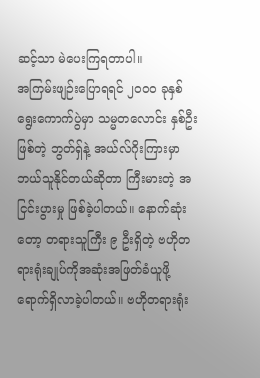ဆင့်သာ မဲပေးကြရတာပါ။
အကြမ်းဖျဉ်းပြောရရင် ၂ဝဝဝ ခုနှစ်ရွေးကောက်ပွဲမှာ သမ္မတလောင်း နှစ်ဦးဖြစ်တဲ့ ဘွတ်ရှ်နဲ့ အယ်လ်ဂိုးကြားမှာ ဘယ်သူနိုင်တယ်ဆိုတာ ကြီးမားတဲ့ အငြင်းပွားမှု ဖြစ်ခဲ့ပါတယ်။ နောက်ဆုံးတော့ တရားသူကြီး ၉ ဦးရှိတဲ့ ဗဟိုတရားရုံးချုပ်ကိုအဆုံးအဖြတ်ခံယူဖို့ ရောက်ရှိလာခဲ့ပါတယ်။ ဗဟိုတရားရုံး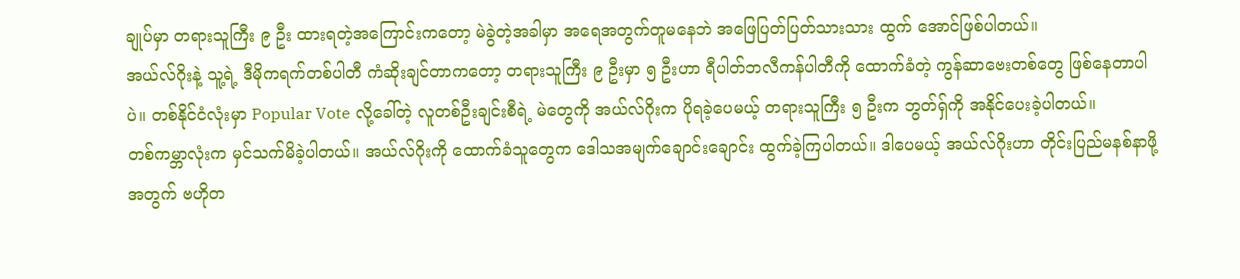ချုပ်မှာ တရားသူကြီး ၉ ဦး ထားရတဲ့အကြောင်းကတော့ မဲခွဲတဲ့အခါမှာ အရေအတွက်တူမနေဘဲ အဖြေပြတ်ပြတ်သားသား ထွက် အောင်ဖြစ်ပါတယ်။
အယ်လ်ဂိုးနဲ့ သူ့ရဲ့ ဒီမိုကရက်တစ်ပါတီ ကံဆိုးချင်တာကတော့ တရားသူကြီး ၉ ဦးမှာ ၅ ဦးဟာ ရီပါတ်ဘလီကန်ပါတီကို ထောက်ခံတဲ့ ကွန်ဆာဗေးတစ်တွေ ဖြစ်နေတာပါပဲ။ တစ်နိုင်ငံလုံးမှာ Popular Vote လို့ခေါ်တဲ့ လူတစ်ဦးချင်းစီရဲ့ မဲတွေကို အယ်လ်ဂိုးက ပိုရခဲ့ပေမယ့် တရားသူကြီး ၅ ဦးက ဘွတ်ရှ်ကို အနိုင်ပေးခဲ့ပါတယ်။
တစ်ကမ္ဘာလုံးက မှင်သက်မိခဲ့ပါတယ်။ အယ်လ်ဂိုးကို ထောက်ခံသူတွေက ဒေါသအမျက်ချောင်းချောင်း ထွက်ခဲ့ကြပါတယ်။ ဒါပေမယ့် အယ်လ်ဂိုးဟာ တိုင်းပြည်မနစ်နာဖို့အတွက် ဗဟိုတ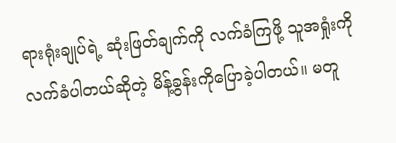ရားရုံးချုပ်ရဲ့ ဆုံးဖြတ်ချက်ကို လက်ခံကြဖို့ သူအရှုံးကိုလက်ခံပါတယ်ဆိုတဲ့ မိန့်ခွန်းကိုပြောခဲ့ပါတယ်။ မတူ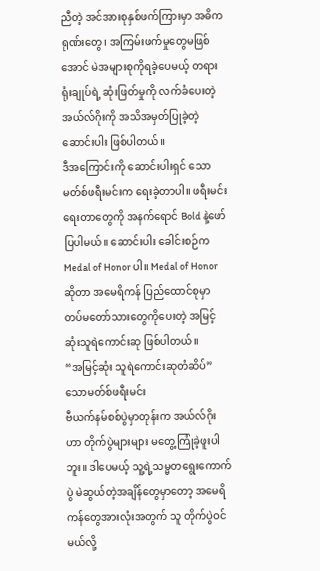ညီတဲ့ အင်အားစုနှစ်ဖက်ကြားမှာ အဓိကရုဏ်းတွေ၊ အကြမ်းဖက်မှုတွေမဖြစ်အောင် မဲအများစုကိုရခဲ့ပေမယ့် တရားရုံးချုပ်ရဲ့ ဆုံးဖြတ်မှုကို လက်ခံပေးတဲ့အယ်လ်ဂိုးကို အသိအမှတ်ပြုခဲ့တဲ့ ဆောင်းပါး ဖြစ်ပါတယ်။
ဒီအကြောင်းကို ဆောင်းပါးရှင် သောမတ်စ်ဖရီးမင်းက ရေးခဲ့တာပါ။ ဖရီးမင်းရေးတာတွေကို အနက်ရောင် Bold နဲ့ဖော်ပြပါမယ်။ ဆောင်းပါး ခေါင်းစဉ်က Medal of Honor ပါ။ Medal of Honorဆိုတာ အမေရိကန် ပြည်ထောင်စုမှာ တပ်မတော်သားတွေကိုပေးတဲ့ အမြင့်ဆုံးသူရဲကောင်းဆု ဖြစ်ပါတယ်။
“အမြင့်ဆုံး သူရဲကောင်းဆုတံဆိပ်”
သောမတ်စ်ဖရီးမင်း
ဗီယက်နမ်စစ်ပွဲမှာတုန်းက အယ်လ်ဂိုးဟာ တိုက်ပွဲများများ မတွေ့ကြုံခဲ့ဖူးပါဘူး။ ဒါပေမယ့် သူ့ရဲ့သမ္မတရွေးကောက်ပွဲ မဲဆွယ်တဲ့အချိန်တွေမှာတော့ အမေရိကန်တွေအားလုံးအတွက် သူ တိုက်ပွဲဝင်မယ်လို့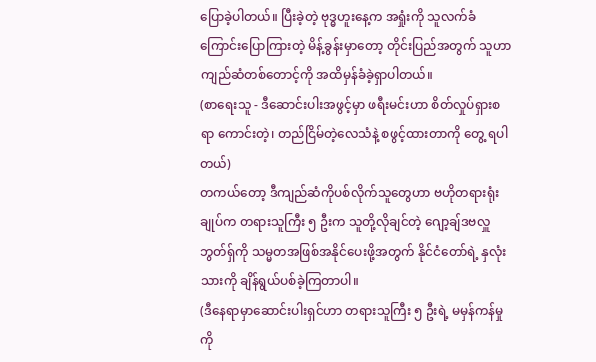ပြောခဲ့ပါတယ်။ ပြီးခဲ့တဲ့ ဗုဒ္ဓဟူးနေ့က အရှုံးကို သူလက်ခံကြောင်းပြောကြားတဲ့ မိန့်ခွန်းမှာတော့ တိုင်းပြည်အတွက် သူဟာ ကျည်ဆံတစ်တောင့်ကို အထိမှန်ခံခဲ့ရှာပါတယ်။
(စာရေးသူ - ဒီဆောင်းပါးအဖွင့်မှာ ဖရီးမင်းဟာ စိတ်လှုပ်ရှားစရာ ကောင်းတဲ့၊ တည်ငြိမ်တဲ့လေသံနဲ့ စဖွင့်ထားတာကို တွေ့ ရပါတယ်)
တကယ်တော့ ဒီကျည်ဆံကိုပစ်လိုက်သူတွေဟာ ဗဟိုတရားရုံးချုပ်က တရားသူကြီး ၅ ဦးက သူတို့လိုချင်တဲ့ ဂျော့ချ်ဒဗလှူဘွတ်ရှ်ကို သမ္မတအဖြစ်အနိုင်ပေးဖို့အတွက် နိုင်ငံတော်ရဲ့ နှလုံးသားကို ချိန်ရွယ်ပစ်ခဲ့ကြတာပါ။
(ဒီနေရာမှာဆောင်းပါးရှင်ဟာ တရားသူကြီး ၅ ဦးရဲ့ မမှန်ကန်မှုကို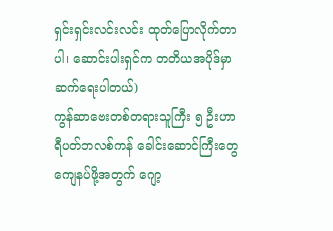ရှင်းရှင်းလင်းလင်း ထုတ်ပြောလိုက်တာပါ၊ ဆောင်းပါးရှင်က တတိယအပိုဒ်မှာ ဆက်ရေးပါတယ်)
ကွန်ဆာဗေးတစ်တရားသူကြီး ၅ ဦးဟာ ရီပတ်ဘလစ်ကန် ခေါင်းဆောင်ကြီးတွေ ကျေနပ်ဖို့အတွက် ဂျော့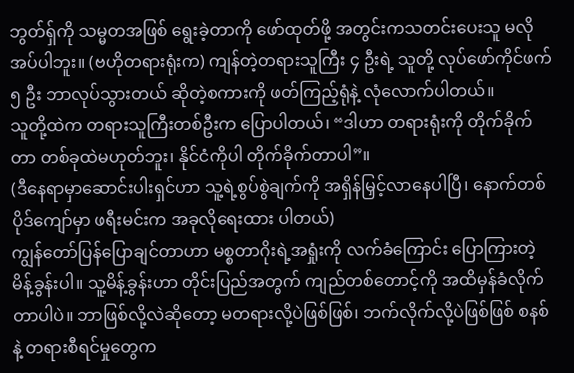ဘွတ်ရှ်ကို သမ္မတအဖြစ် ရွေးခဲ့တာကို ဖော်ထုတ်ဖို့ အတွင်းကသတင်းပေးသူ မလိုအပ်ပါဘူး။ (ဗဟိုတရားရုံးက) ကျန်တဲ့တရားသူကြီး ၄ ဦးရဲ့ သူတို့ လုပ်ဖော်ကိုင်ဖက် ၅ ဦး ဘာလုပ်သွားတယ် ဆိုတဲ့စကားကို ဖတ်ကြည့်ရုံနဲ့ လုံလောက်ပါတယ်။
သူတို့ထဲက တရားသူကြီးတစ်ဦးက ပြောပါတယ်၊ “ဒါဟာ တရားရုံးကို တိုက်ခိုက်တာ တစ်ခုထဲမဟုတ်ဘူး၊ နိုင်ငံကိုပါ တိုက်ခိုက်တာပါ”။
(ဒီနေရာမှာဆောင်းပါးရှင်ဟာ သူ့ရဲ့စွပ်စွဲချက်ကို အရှိန်မြှင့်လာနေပါပြီ၊ နောက်တစ်ပိုဒ်ကျော်မှာ ဖရီးမင်းက အခုလိုရေးထား ပါတယ်)
ကျွန်တော်ပြန်ပြောချင်တာဟာ မစ္စတာဂိုးရဲ့အရှုံးကို လက်ခံကြောင်း ပြောကြားတဲ့မိန့်ခွန်းပါ။ သူ့မိန့်ခွန်းဟာ တိုင်းပြည်အတွက် ကျည်တစ်တောင့်ကို အထိမှန်ခံလိုက်တာပါပဲ။ ဘာဖြစ်လို့လဲဆိုတော့ မတရားလို့ပဲဖြစ်ဖြစ်၊ ဘက်လိုက်လို့ပဲဖြစ်ဖြစ် စနစ်နဲ့ တရားစီရင်မှုတွေက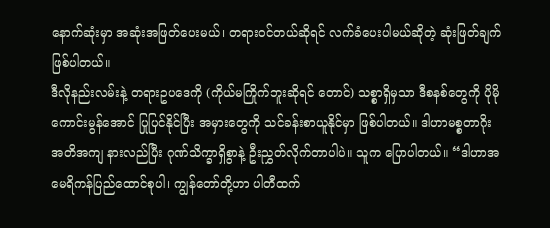နောက်ဆုံးမှာ အဆုံးအဖြတ်ပေးမယ်၊ တရားဝင်တယ်ဆိုရင် လက်ခံပေးပါမယ်ဆိုတဲ့ ဆုံးဖြတ်ချက် ဖြစ်ပါတယ်။
ဒီလိုနည်းလမ်းနဲ့ တရားဥပဒေကို (ကိုယ်မကြိုက်ဘူးဆိုရင် တောင်) သစ္စာရှိမှသာ ဒီစနစ်တွေကို ပိုမိုကောင်းမွန်အောင် ပြုပြင်နိုင်ပြီး အမှားတွေကို သင်ခန်းစာယူနိုင်မှာ ဖြစ်ပါတယ်။ ဒါဟာမစ္စတာဂိုး အတိအကျ နားလည်ပြီး ဂုဏ်သိက္ခာရှိစွာနဲ့ ဦးညွှတ်လိုက်တာပါပဲ။ သူက ပြောပါတယ်။ “ဒါဟာအမေရိကန်ပြည်ထောင်စုပါ၊ ကျွန်တော်တို့ဟာ ပါတီထက်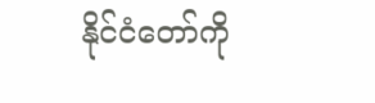နိုင်ငံတော်ကို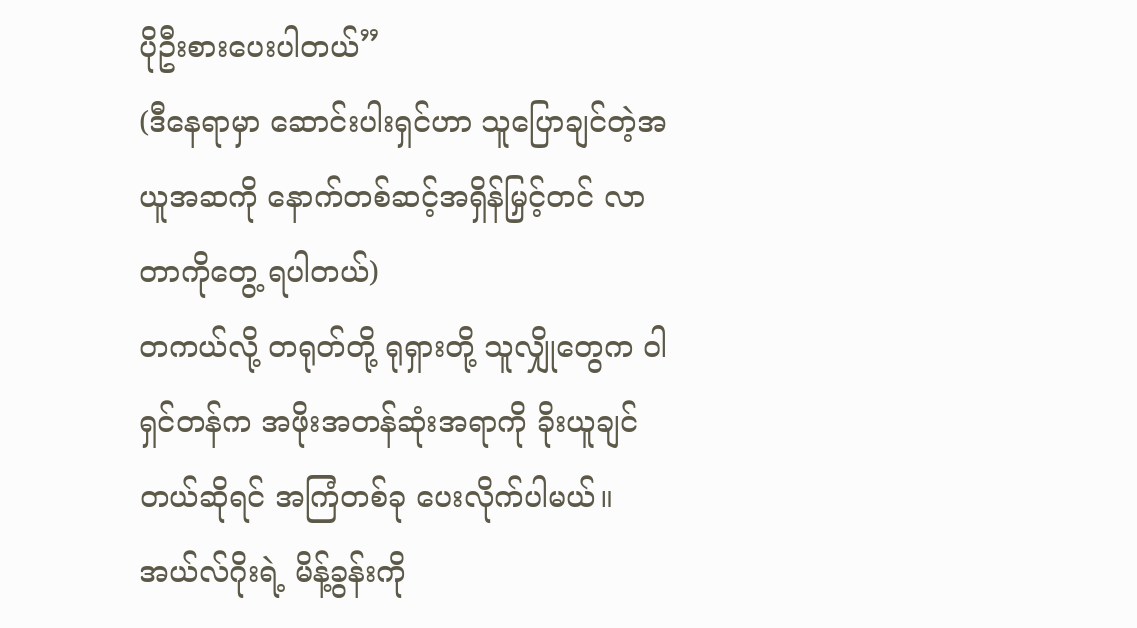ပိုဦးစားပေးပါတယ်”
(ဒီနေရာမှာ ဆောင်းပါးရှင်ဟာ သူပြောချင်တဲ့အယူအဆကို နောက်တစ်ဆင့်အရှိန်မြှင့်တင် လာတာကိုတွေ့ ရပါတယ်)
တကယ်လို့ တရုတ်တို့ ရုရှားတို့ သူလျှိုတွေက ဝါရှင်တန်က အဖိုးအတန်ဆုံးအရာကို ခိုးယူချင်တယ်ဆိုရင် အကြံတစ်ခု ပေးလိုက်ပါမယ်။ အယ်လ်ဂိုးရဲ့ မိန့်ခွန်းကို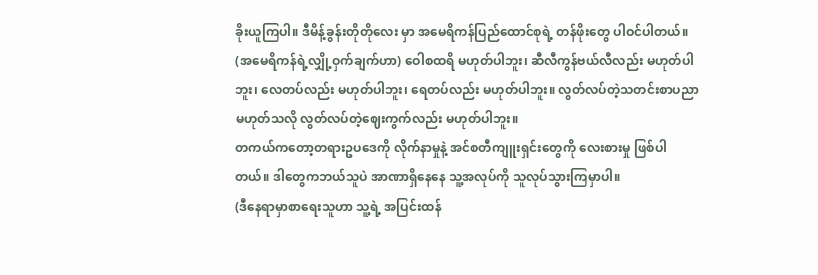ခိုးယူကြပါ။ ဒီမိန့်ခွန်းတိုတိုလေး မှာ အမေရိကန်ပြည်ထောင်စုရဲ့ တန်ဖိုးတွေ ပါဝင်ပါတယ်။ (အမေရိကန်ရဲ့လျှို့ဝှက်ချက်ဟာ) ဝေါစထရိ မဟုတ်ပါဘူး၊ ဆီလီကွန်ဗယ်လီလည်း မဟုတ်ပါဘူး၊ လေတပ်လည်း မဟုတ်ပါဘူး၊ ရေတပ်လည်း မဟုတ်ပါဘူး။ လွတ်လပ်တဲ့သတင်းစာပညာ မဟုတ်သလို လွတ်လပ်တဲ့ဈေးကွက်လည်း မဟုတ်ပါဘူး။
တကယ်ကတော့တရားဥပဒေကို လိုက်နာမှုနဲ့ အင်စတီကျူးရှင်းတွေကို လေးစားမှု ဖြစ်ပါတယ်။ ဒါတွေကဘယ်သူပဲ အာဏာရှိနေနေ သူ့အလုပ်ကို သူလုပ်သွားကြမှာပါ။
(ဒီနေရာမှာစာရေးသူဟာ သူ့ရဲ့ အပြင်းထန်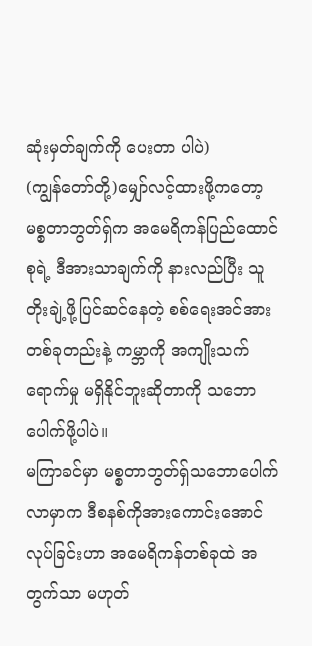ဆုံးမှတ်ချက်ကို ပေးတာ ပါပဲ)
(ကျွန်တော်တို့)မျှော်လင့်ထားဖို့ကတော့ မစ္စတာဘွတ်ရှ်က အမေရိကန်ပြည်ထောင်စုရဲ့ ဒီအားသာချက်ကို နားလည်ပြီး သူ တိုးချဲ့ဖို့ပြင်ဆင်နေတဲ့ စစ်ရေးအင်အားတစ်ခုတည်းနဲ့ ကမ္ဘာကို အကျိုးသက်ရောက်မှု မရှိနိုင်ဘူးဆိုတာကို သဘောပေါက်ဖို့ပါပဲ။
မကြာခင်မှာ မစ္စတာဘွတ်ရှ်သဘောပေါက်လာမှာက ဒီစနစ်ကိုအားကောင်းအောင်လုပ်ခြင်းဟာ အမေရိကန်တစ်ခုထဲ အတွက်သာ မဟုတ်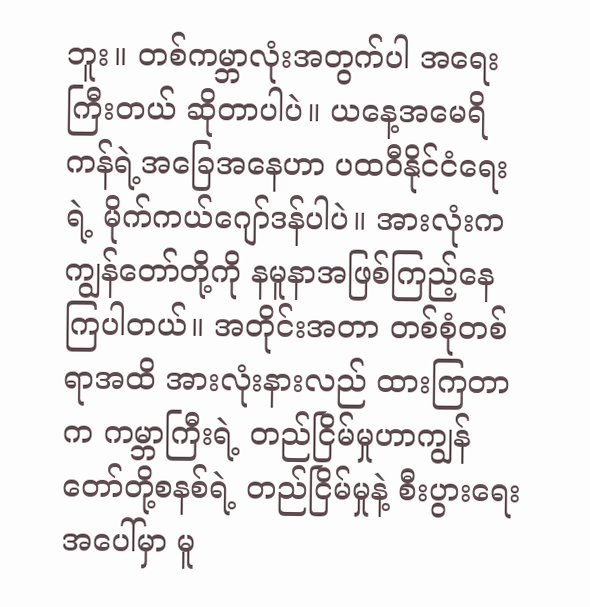ဘူး။ တစ်ကမ္ဘာလုံးအတွက်ပါ အရေးကြီးတယ် ဆိုတာပါပဲ။ ယနေ့အမေရိကန်ရဲ့အခြေအနေဟာ ပထဝီနိုင်ငံရေးရဲ့ မိုက်ကယ်ဂျော်ဒန်ပါပဲ။ အားလုံးက ကျွန်တော်တို့ကို နမူနာအဖြစ်ကြည့်နေ ကြပါတယ်။ အတိုင်းအတာ တစ်စုံတစ်ရာအထိ အားလုံးနားလည် ထားကြတာက ကမ္ဘာကြီးရဲ့ တည်ငြိမ်မှုဟာကျွန်တော်တို့စနစ်ရဲ့ တည်ငြိမ်မှုနဲ့ စီးပွားရေးအပေါ်မှာ မူ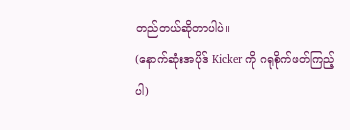တည်တယ်ဆိုတာပါပဲ။
(နောက်ဆုံးအပိုဒ် Kicker ကို ဂရုစိုက်ဖတ်ကြည့်ပါ)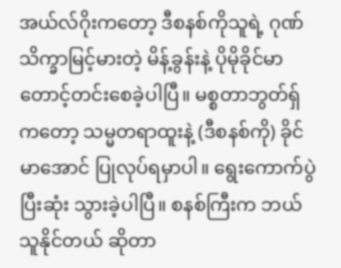အယ်လ်ဂိုးကတော့ ဒီစနစ်ကိုသူရဲ့ ဂုဏ်သိက္ခာမြင့်မားတဲ့ မိန့်ခွန်းနဲ့ ပိုမိုခိုင်မာတောင့်တင်းစေခဲ့ပါပြီ။ မစ္စတာဘွတ်ရှ်ကတော့ သမ္မတရာထူးနဲ့ (ဒီစနစ်ကို) ခိုင်မာအောင် ပြုလုပ်ရမှာပါ။ ရွေးကောက်ပွဲ ပြီးဆုံး သွားခဲ့ပါပြီ။ စနစ်ကြီးက ဘယ်သူနိုင်တယ် ဆိုတာ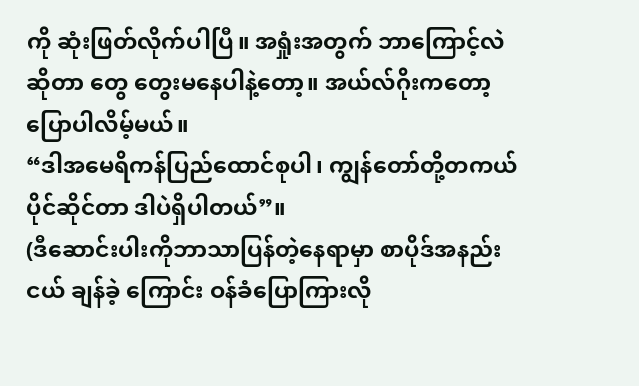ကို ဆုံးဖြတ်လိုက်ပါပြီ။ အရှုံးအတွက် ဘာကြောင့်လဲဆိုတာ တွေ တွေးမနေပါနဲ့တော့။ အယ်လ်ဂိုးကတော့ ပြောပါလိမ့်မယ်။
“ဒါအမေရိကန်ပြည်ထောင်စုပါ၊ ကျွန်တော်တို့တကယ် ပိုင်ဆိုင်တာ ဒါပဲရှိပါတယ်”။
(ဒီဆောင်းပါးကိုဘာသာပြန်တဲ့နေရာမှာ စာပိုဒ်အနည်းငယ် ချန်ခဲ့ ကြောင်း ဝန်ခံပြောကြားလို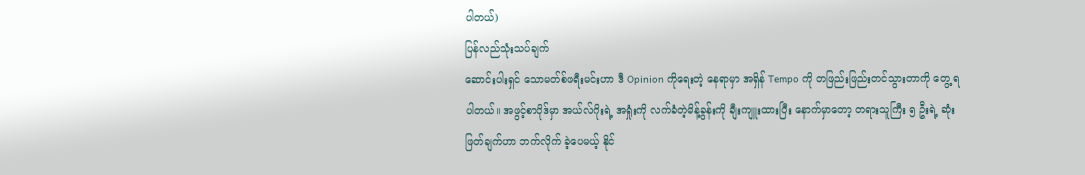ပါတယ်)
ပြန်လည်သုံးသပ်ချက်
ဆောင်းပါးရှင် သောမတ်စ်ဖရီးမင်းဟာ ဒီ Opinion ကိုရေးတဲ့ နေရာမှာ အရှိန် Tempo ကို တဖြည်းဖြည်းတင်သွားတာကို တွေ့ ရပါတယ်။ အဖွင့်စာပိုဒ်မှာ အယ်လ်ဂိုးရဲ့ အရှုံးကို လက်ခံတဲ့မိန့်ခွန်းကို ချီးကျူးထားပြီး နောက်မှာတော့ တရားသူကြီး ၅ ဦးရဲ့ ဆုံးဖြတ်ချက်ဟာ ဘက်လိုက် ခဲ့ပေမယ့် နိုင်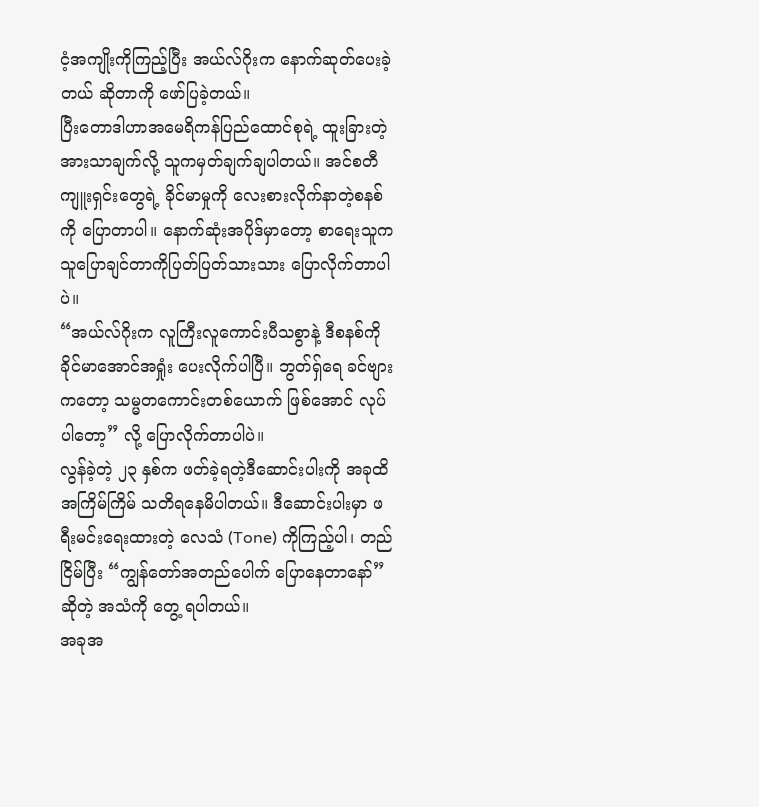ငံ့အကျိုးကိုကြည့်ပြီး အယ်လ်ဂိုးက နောက်ဆုတ်ပေးခဲ့တယ် ဆိုတာကို ဖော်ပြခဲ့တယ်။
ပြီးတောဒါဟာအမေရိကန်ပြည်ထောင်စုရဲ့ ထူးခြားတဲ့အားသာချက်လို့ သူကမှတ်ချက်ချပါတယ်။ အင်စတီကျူးရှင်းတွေရဲ့ ခိုင်မာမှုကို လေးစားလိုက်နာတဲ့စနစ်ကို ပြောတာပါ။ နောက်ဆုံးအပိုဒ်မှာတော့ စာရေးသူက သူပြောချင်တာကိုပြတ်ပြတ်သားသား ပြောလိုက်တာပါပဲ။
“အယ်လ်ဂိုးက လူကြီးလူကောင်းပီသစွာနဲ့ ဒီစနစ်ကို ခိုင်မာအောင်အရှုံး ပေးလိုက်ပါပြီ။ ဘွတ်ရှ်ရေ ခင်ဗျားကတော့ သမ္မတကောင်းတစ်ယောက် ဖြစ်အောင် လုပ်ပါတော့” လို့ ပြောလိုက်တာပါပဲ။
လွန်ခဲ့တဲ့ ၂၃ နှစ်က ဖတ်ခဲ့ရတဲ့ဒီဆောင်းပါးကို အခုထိ အကြိမ်ကြိမ် သတိရနေမိပါတယ်။ ဒီဆောင်းပါးမှာ ဖရီးမင်းရေးထားတဲ့ လေသံ (Tone) ကိုကြည့်ပါ၊ တည်ငြိမ်ပြီး “ကျွန်တော်အတည်ပေါက် ပြောနေတာနော်” ဆိုတဲ့ အသံကို တွေ့ ရပါတယ်။
အခုအ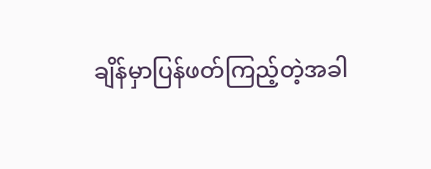ချိန်မှာပြန်ဖတ်ကြည့်တဲ့အခါ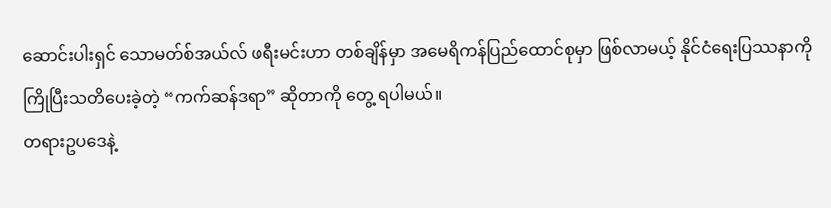ဆောင်းပါးရှင် သောမတ်စ်အယ်လ် ဖရီးမင်းဟာ တစ်ချိန်မှာ အမေရိကန်ပြည်ထောင်စုမှာ ဖြစ်လာမယ့် နိုင်ငံရေးပြဿနာကို ကြိုပြီးသတိပေးခဲ့တဲ့ “ကက်ဆန်ဒရာ” ဆိုတာကို တွေ့ ရပါမယ်။
တရားဥပဒေနဲ့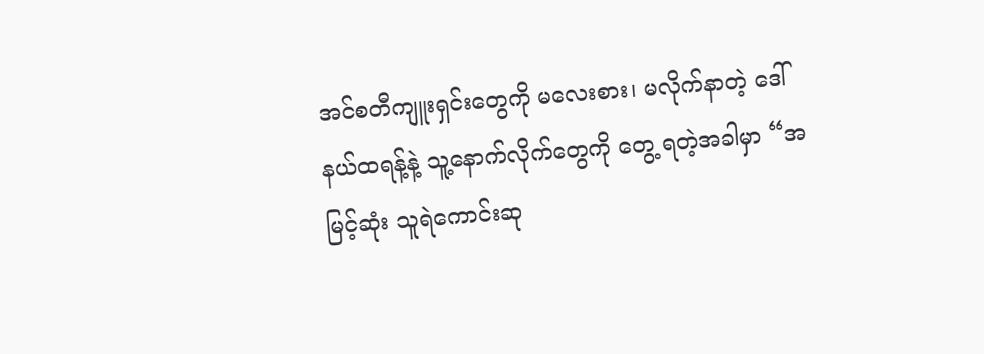အင်စတီကျူးရှင်းတွေကို မလေးစား၊ မလိုက်နာတဲ့ ဒေါ်နယ်ထရန့်နဲ့ သူ့နောက်လိုက်တွေကို တွေ့ ရတဲ့အခါမှာ “အမြင့်ဆုံး သူရဲကောင်းဆု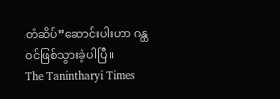တံဆိပ်”ဆောင်းပါးဟာ ဂန္ထဝင်ဖြစ်သွားခဲ့ပါပြီ။
The Tanintharyi Times